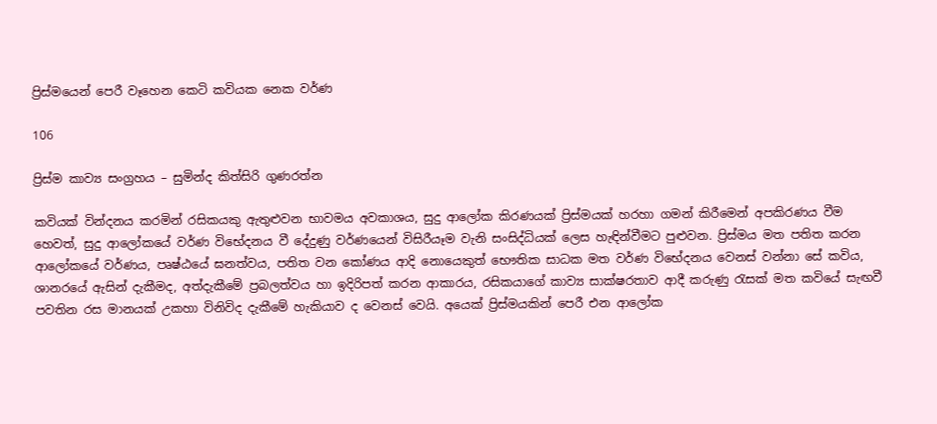ප්‍රිස්මයෙන් පෙරී වෑහෙන කෙටි කවියක නෙක වර්ණ

106

ප්‍රිස්ම කාව්‍ය සංග්‍රහය – සුමින්ද කිත්සිරි ගුණරත්න

කවියක් වින්දනය කරමින් රසිකයකු ඇතුළුවන භාවමය අවකාශය, සුදු ආලෝක කිරණයක් ප්‍රිස්මයක් හරහා ගමන් කිරීමෙන් අපකිරණය වීම හෙවත්, සුදු ආලෝකයේ වර්ණ විභේදනය වී දේදුණු වර්ණයෙන් විසිරීයෑම වැනි සංසිද්ධියක් ලෙස හැඳින්වීමට පුළුවන. ප්‍රිස්මය මත පතිත කරන ආලෝකයේ වර්ණය, පෘෂ්ඨයේ ඝනත්වය, පතිත වන කෝණය ආදි නොයෙකුත් භෞතික සාධක මත වර්ණ විභේදනය වෙනස් වන්නා සේ කවිය, ශානරයේ ඇසින් දැකීමද, අත්දැකීමේ ප්‍රබලත්වය හා ඉදිරිපත් කරන ආකාරය, රසිකයාගේ කාව්‍ය සාක්ෂරතාව ආදී කරුණු රැසක් මත කවියේ සැඟවී පවතින රස මානයක් උකහා විනිවිද දැකීමේ හැකියාව ද වෙනස් වෙයි. අයෙක් ප්‍රිස්මයකින් පෙරී එන ආලෝක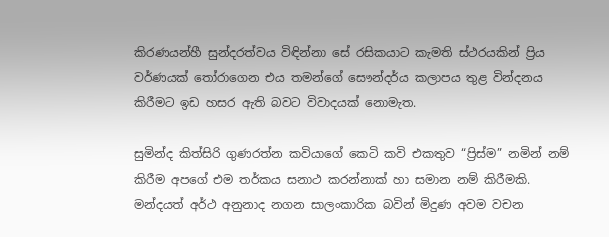කිරණයන්හී සුන්දරත්වය විඳින්නා සේ රසිකයාට කැමති ස්ථරයකින් ප්‍රිය වර්ණයක් තෝරාගෙන එය තමන්ගේ සෞන්දර්ය කලාපය තුළ වින්දනය කිරීමට ඉඩ හසර ඇති බවට විවාදයක් නොමැත.

සුමින්ද කිත්සිරි ගුණරත්න කවියාගේ කෙටි කවි එකතුව “ප්‍රිස්ම” නමින් නම් කිරීම අපගේ එම තර්කය සනාථ කරන්නාක් හා සමාන නම් කිරීමකි. මන්දයත් අර්ථ අනුනාද නගන සාලංකාරික බවින් මිදුණ අවම වචන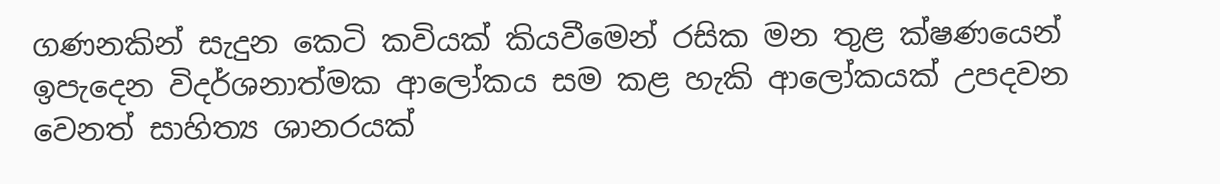ගණනකින් සැදුන කෙටි කවියක් කියවීමෙන් රසික මන තුළ ක්ෂණයෙන් ඉපැදෙන විදර්ශනාත්මක ආලෝකය සම කළ හැකි ආලෝකයක් උපදවන වෙනත් සාහිත්‍ය ශානරයක්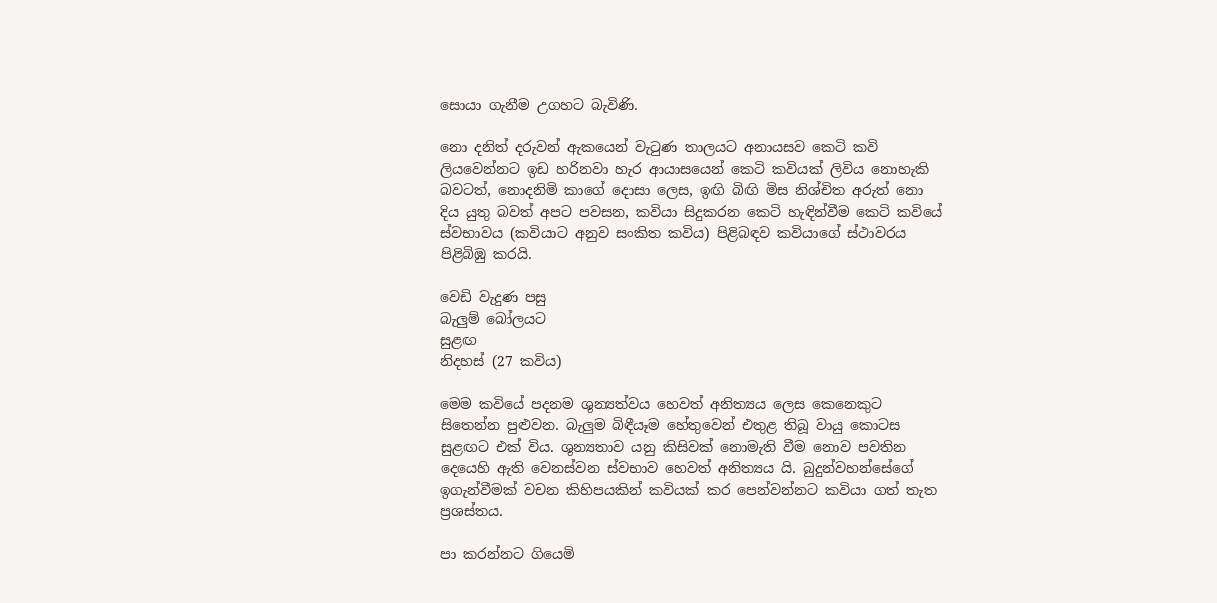සොයා ගැනීම උගහට බැවිණි.

නො දනිත් දරුවන් ඇකයෙන් වැටුණ තාලයට අනායසව කෙටි කවි ලියවෙන්නට ඉඩ හරිනවා හැර ආයාසයෙන් කෙටි කවියක් ලිවිය නොහැකි බවටත්, නොදනිමි කාගේ දොසා ලෙස, ඉඟි බිඟි මිස නිශ්චිත අරුත් නො දිය යුතු බවත් අපට පවසන, කවියා සිදුකරන කෙටි හැඳින්වීම කෙටි කවියේ ස්වභාවය (කවියාට අනුව සංකිත කවිය) පිළිබඳව කවියාගේ ස්ථාවරය පිළිබිඹු කරයි.

වෙඩි වැදුණ පසු
බැලුම් බෝලයට
සුළඟ
නිදහස් (27 කවිය)

මෙම කවියේ පදනම ශුන්‍යත්වය හෙවත් අනිත්‍යය ලෙස කෙනෙකුට සිතෙන්න පුළුවන. බැලුම බිඳීයෑම හේතුවෙන් එතුළ තිබූ වායු කොටස සුළඟට එක් විය. ශුන්‍යතාව යනු කිසිවක් නොමැති වීම නොව පවතින දෙයෙහි ඇති වෙනස්වන ස්වභාව හෙවත් අනිත්‍යය යි. බුදුන්වහන්සේගේ ඉගැන්වීමක් වචන කිහිපයකින් කවියක් කර පෙන්වන්නට කවියා ගත් තැත ප්‍රශස්තය.

පා කරන්නට ගියෙමි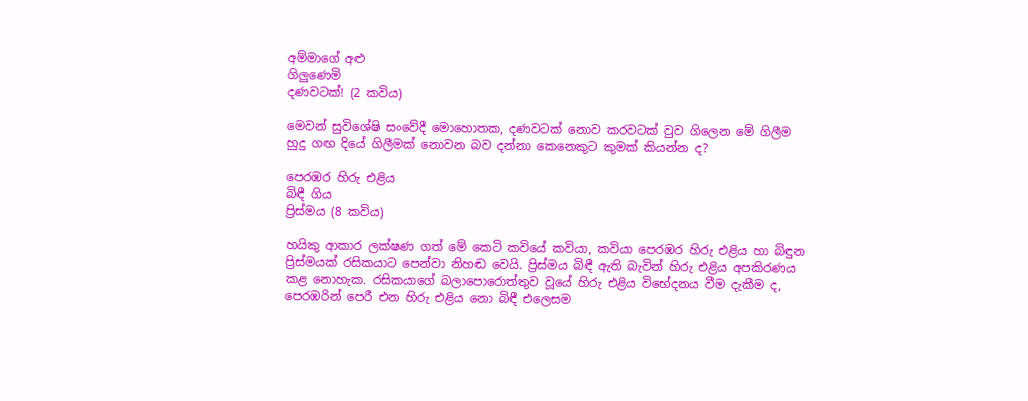අම්මාගේ අළු
ගිලුණෙමි
දණවටක්! (2 කවිය)

මෙවන් සුවිශේෂි සංවේදී මොහොතක, දණවටක් නොව කරවටක් වුව ගිලෙන මේ ගිලීම හුදු ගඟ දියේ ගිලීමක් නොවන බව දන්නා කෙනෙකුට කුමක් කියන්න ද?

පෙරඹර හිරු එළිය
බිඳී ගිය
ප්‍රිස්මය (8 කවිය)

හයිකු ආකාර ලක්ෂණ ගත් මේ කෙටි කවියේ කවියා, කවියා පෙරඹර හිරු එළිය හා බිඳුන ප්‍රිස්මයක් රසිකයාට පෙන්වා නිහඬ වෙයි. ප්‍රිස්මය බිඳී ඇති බැවින් හිරු එළිය අපකිරණය කළ නොහැක. රසිකයාගේ බලාපොරොත්තුව වූයේ හිරු එළිය විභේදනය වීම දැකීම ද, පෙරඹරින් පෙරී එන හිරු එළිය නො බිඳී එලෙසම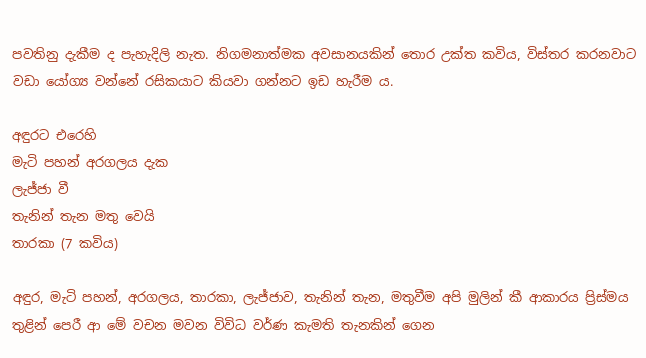පවතිනු දැකීම ද පැහැදිලි නැත. නිගමනාත්මක අවසානයකින් තොර උක්ත කවිය, විස්තර කරනවාට වඩා යෝග්‍ය වන්නේ රසිකයාට කියවා ගන්නට ඉඩ හැරීම ය.

අඳුරට එරෙහි
මැටි පහන් අරගලය දැක
ලැජ්ජා වී
තැනින් තැන මතු වෙයි
තාරකා (7 කවිය)

අඳුර, මැටි පහන්, අරගලය, තාරකා, ලැජ්ජාව, තැනින් තැන, මතුවීම අපි මුලින් කී ආකාරය ප්‍රිස්මය තුළින් පෙරී ආ මේ වචන මවන විවිධ වර්ණ කැමති තැනකින් ගෙන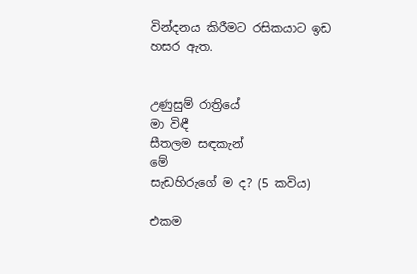වින්දනය කිරීමට රසිකයාට ඉඩ හසර ඇත.


උණුසුම් රාත්‍රියේ
මා විඳී
සීතලම සඳකැන්
මේ
සැඩහිරුගේ ම ද? (5 කවිය)

එකම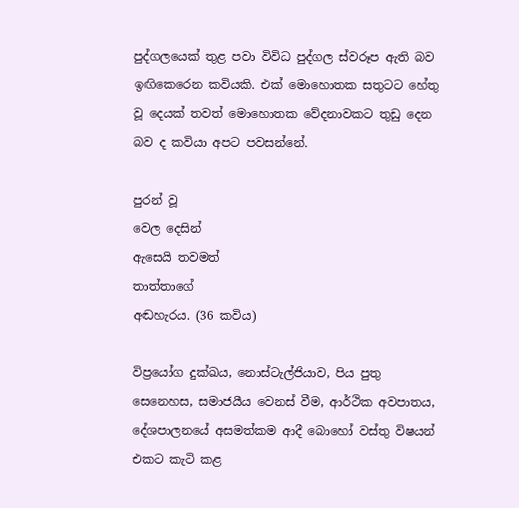පුද්ගලයෙක් තුළ පවා විවිධ පුද්ගල ස්වරූප ඇති බව ඉඟිකෙරෙන කවියකි. එක් මොහොතක සතුටට හේතු වූ දෙයක් තවත් මොහොතක වේදනාවකට තුඩු දෙන බව ද කවියා අපට පවසන්නේ.

පුරන් වූ
වෙල දෙසින්
ඇසෙයි තවමත්
තාත්තාගේ
අඬහැරය. (36 කවිය)

විප්‍රයෝග දුක්ඛය, නොස්ටැල්ජියාව, පිය පුතු සෙනෙහස, සමාජයීය වෙනස් වීම, ආර්ථික අවපාතය, දේශපාලනයේ අසමත්කම ආදී බොහෝ වස්තු විෂයන් එකට කැටි කළ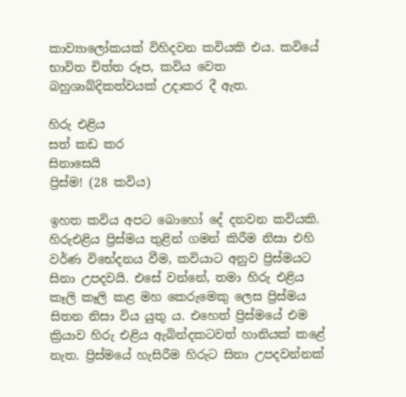කාව්‍යාලෝකයක් විහිදවන කවියකි එය. කවියේ භාවිත චිත්ත රූප, කවිය වෙත බහුශාබ්දිකත්වයක් උදාකර දී ඇත.

හිරු එළිය
සත් කඩ කර
සිනාසෙයි
ප්‍රිස්ම! (28 කවිය)

ඉහත කවිය අපට බොහෝ දේ දනවන කවියකි. හිරුඑළිය ප්‍රිස්මය තුළින් ගමන් කිරීම නිසා එහි වර්ණ විභේදනය වීම, කවියාට අනුව ප්‍රිස්මයට සිනා උපදවයි. එසේ වන්නේ, තමා හිරු එළිය කෑලි කෑලි කළ මහ කෙරුමෙකු ලෙස ප්‍රිස්මය සිතන නිසා විය යුතු ය. එහෙත් ප්‍රිස්මයේ එම ක්‍රියාව හිරු එළිය ඇබින්දකටවත් හානියක් කළේ නැත. ප්‍රිස්මයේ හැසිරීම හිරුට සිනා උපදවන්නක්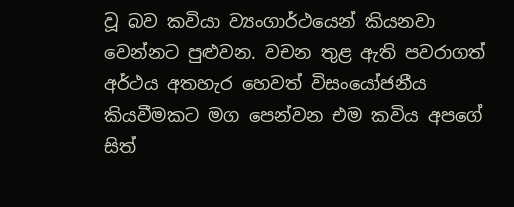වූ බව කවියා ව්‍යංගාර්ථයෙන් කියනවා වෙන්නට පුළුවන. වචන තුළ ඇති පවරාගත් අර්ථය අතහැර හෙවත් විසංයෝජනීය කියවීමකට මග පෙන්වන එම කවිය අපගේ සිත්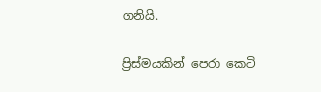ගනියි.

ප්‍රිස්මයකින් පෙරා කෙටි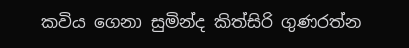කවිය ගෙනා සුමින්ද කිත්සිරි ගුණරත්න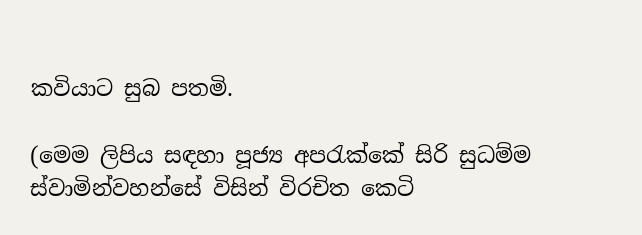කවියාට සුබ පතමි.

(මෙම ලිපිය සඳහා පූජ්‍ය අපරැක්කේ සිරි සුධම්ම ස්වාමින්වහන්සේ විසින් විරචිත කෙටි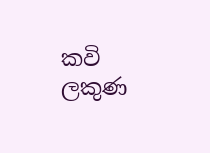කවි ලකුණ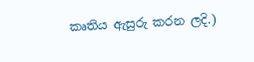කෘතිය ඇසුරු කරන ලදි.)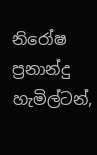නිරෝෂ ප්‍රනාන්දු
හැමිල්ටන්,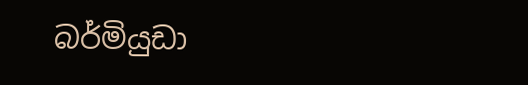බර්මියුඩා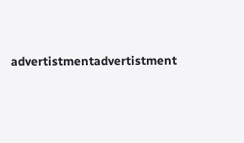advertistmentadvertistment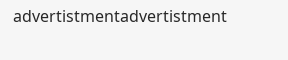advertistmentadvertistment